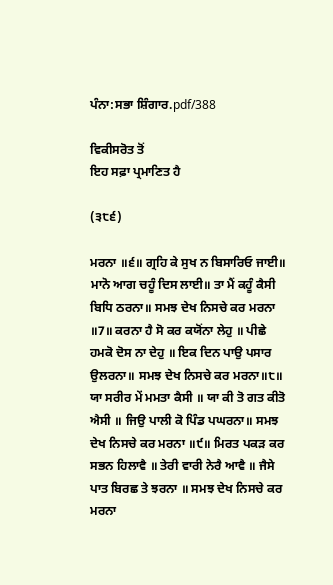ਪੰਨਾ:ਸਭਾ ਸ਼ਿੰਗਾਰ.pdf/388

ਵਿਕੀਸਰੋਤ ਤੋਂ
ਇਹ ਸਫ਼ਾ ਪ੍ਰਮਾਣਿਤ ਹੈ

(੩੮੬)

ਮਰਨਾ ॥੬॥ ਗ੍ਰਹਿ ਕੇ ਸੁਖ ਨ ਬਿਸਾਰਿਓ ਜਾਈ॥ ਮਾਨੋ ਆਗ ਚਹੂੰ ਦਿਸ ਲਾਈ॥ ਤਾ ਮੈਂ ਕਹੂੰ ਕੈਸੀ ਬਿਧਿ ਠਰਨਾ॥ ਸਮਝ ਦੇਖ ਨਿਸਚੇ ਕਰ ਮਰਨਾ ॥7॥ ਕਰਨਾ ਹੈ ਸੋ ਕਰ ਕਯੋਂਨਾ ਲੇਹੁ ॥ ਪੀਛੇ ਹਮਕੋ ਦੋਸ ਨਾ ਦੇਹੁ ॥ ਇਕ ਦਿਨ ਪਾਉ ਪਸਾਰ ਉਲਰਨਾ॥ ਸਮਝ ਦੇਖ ਨਿਸਚੇ ਕਰ ਮਰਨਾ॥੮॥ ਯਾ ਸਰੀਰ ਮੇਂ ਮਮਤਾ ਕੈਸੀ ॥ ਯਾ ਕੀ ਤੋ ਗਤ ਕੀਤੋ ਐਸੀ ॥ ਜਿਉ ਪਾਲੀ ਕੋ ਪਿੰਡ ਪਘਰਨਾ॥ ਸਮਝ ਦੇਖ ਨਿਸਚੇ ਕਰ ਮਰਨਾ ॥੯॥ ਮਿਰਤ ਪਕੜ ਕਰ ਸਭਨ ਹਿਲਾਵੈ ॥ ਤੇਰੀ ਵਾਰੀ ਨੇਰੈ ਆਵੈ ॥ ਜੈਸੇ ਪਾਤ ਬਿਰਛ ਤੇ ਝਰਨਾ ॥ ਸਮਝ ਦੇਖ ਨਿਸਚੇ ਕਰ ਮਰਨਾ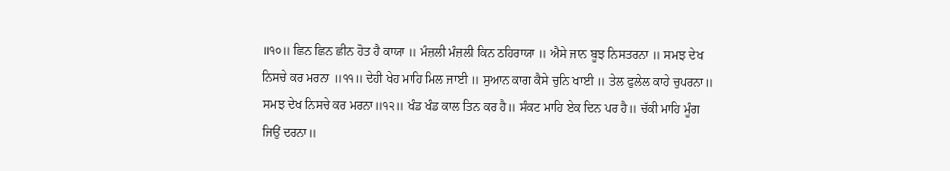॥੧੦॥ ਛਿਨ ਛਿਨ ਛੀਨ ਹੋਤ ਹੈ ਕਾਯਾ ॥ ਮੰਜ਼ਲੀ ਮੰਜ਼ਲੀ ਕਿਨ ਠਹਿਰਾਯਾ ॥ ਐਸੇ ਜਾਨ ਬੂਝ ਨਿਸਤਰਨਾ ॥ ਸਮਝ ਦੇਖ ਨਿਸਚੇ ਕਰ ਮਰਨਾ ॥੧੧॥ ਦੇਹੀ ਖੇਹ ਮਾਹਿ ਮਿਲ ਜਾਈ ॥ ਸੁਆਨ ਕਾਗ ਕੈਸੇ ਚੁਨਿ ਖਾਈ ॥ ਤੇਲ ਫੁਲੇਲ ਕਾਹੇ ਚੁਪਰਨਾ॥ ਸਮਝ ਦੇਖ ਨਿਸਚੇ ਕਰ ਮਰਨਾ॥੧੨॥ ਖੰਡ ਖੰਡ ਕਾਲ ਤਿਨ ਕਰ ਹੈ॥ ਸੰਕਟ ਮਾਹਿ ਏਕ ਦਿਨ ਪਰ ਹੈ॥ ਚੱਕੀ ਮਾਹਿ ਮੂੰਗ ਜਿਉਂ ਦਰਨਾ॥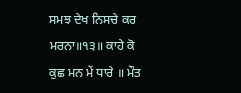ਸਮਝ ਦੇਖ ਨਿਸਚੇ ਕਰ ਮਰਨਾ॥੧੩॥ ਕਾਹੇ ਕੋ ਕੁਛ ਮਨ ਮੇਂ ਧਾਰੇ ॥ ਮੌਤ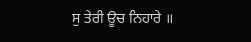ਸੁ ਤੇਰੀ ਊਚ ਨਿਹਾਰੇ ॥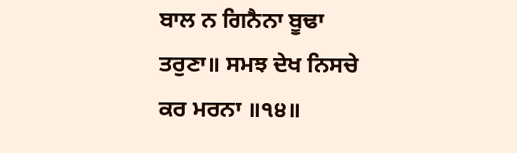ਬਾਲ ਨ ਗਿਨੈਨਾ ਬੂਢਾ ਤਰੁਣਾ॥ ਸਮਝ ਦੇਖ ਨਿਸਚੇ ਕਰ ਮਰਨਾ ॥੧੪॥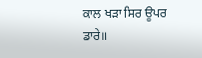ਕਾਲ ਖੜਾ ਸਿਰ ਊਪਰ ਡਾਰੇ॥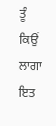ਤੂੰ ਕਿਉਂ ਲਾਗਾ ਇਤ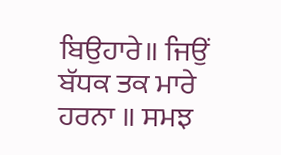ਬਿਉਹਾਰੇ॥ ਜਿਉਂ ਬੱਧਕ ਤਕ ਮਾਰੇ ਹਰਨਾ ॥ ਸਮਝ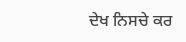ਦੇਖ ਨਿਸਚੇ ਕਰ